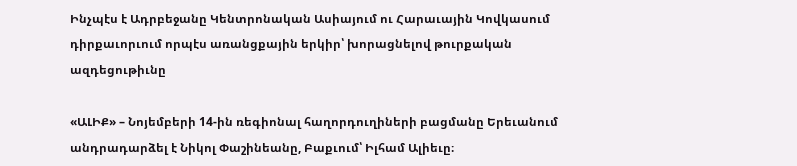Ինչպէս է Ադրբեջանը Կենտրոնական Ասիայում ու Հարաւային Կովկասում դիրքաւորւում որպէս առանցքային երկիր՝ խորացնելով թուրքական ազդեցութիւնը

«ԱԼԻՔ» – Նոյեմբերի 14-ին ռեգիոնալ հաղորդուղիների բացմանը Երեւանում անդրադարձել է Նիկոլ Փաշինեանը, Բաքւում՝ Իլհամ Ալիեւը։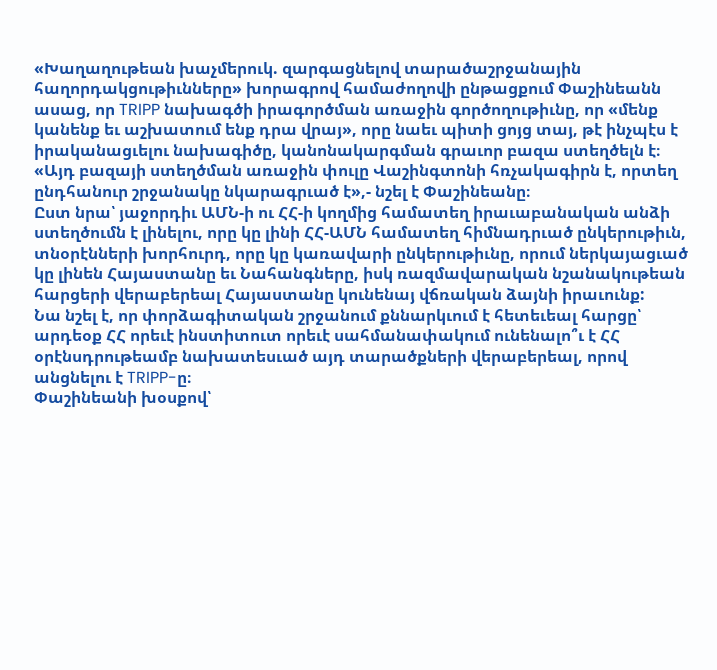«Խաղաղութեան խաչմերուկ. զարգացնելով տարածաշրջանային հաղորդակցութիւնները» խորագրով համաժողովի ընթացքում Փաշինեանն ասաց, որ TRIPP նախագծի իրագործման առաջին գործողութիւնը, որ «մենք կանենք եւ աշխատում ենք դրա վրայ», որը նաեւ պիտի ցոյց տայ, թէ ինչպէս է իրականացւելու նախագիծը, կանոնակարգման գրաւոր բազա ստեղծելն է։
«Այդ բազայի ստեղծման առաջին փուլը Վաշինգտոնի հռչակագիրն է, որտեղ ընդհանուր շրջանակը նկարագրւած է»,- նշել է Փաշինեանը։
Ըստ նրա՝ յաջորդիւ ԱՄՆ-ի ու ՀՀ-ի կողմից համատեղ իրաւաբանական անձի ստեղծումն է լինելու, որը կը լինի ՀՀ-ԱՄՆ համատեղ հիմնադրւած ընկերութիւն, տնօրէնների խորհուրդ, որը կը կառավարի ընկերութիւնը, որում ներկայացւած կը լինեն Հայաստանը եւ Նահանգները, իսկ ռազմավարական նշանակութեան հարցերի վերաբերեալ Հայաստանը կունենայ վճռական ձայնի իրաւունք:
Նա նշել է, որ փորձագիտական շրջանում քննարկւում է հետեւեալ հարցը՝ արդեօք ՀՀ որեւէ ինստիտուտ որեւէ սահմանափակում ունենալո՞ւ է ՀՀ օրէնսդրութեամբ նախատեսւած այդ տարածքների վերաբերեալ, որով անցնելու է TRIPP-ը։
Փաշինեանի խօսքով՝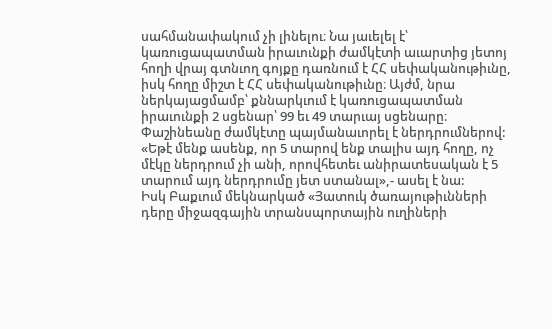սահմանափակում չի լինելու։ Նա յաւելել է՝ կառուցապատման իրաւունքի ժամկէտի աւարտից յետոյ հողի վրայ գտնւող գոյքը դառնում է ՀՀ սեփականութիւնը, իսկ հողը միշտ է ՀՀ սեփականութիւնը։ Այժմ, նրա ներկայացմամբ՝ քննարկւում է կառուցապատման իրաւունքի 2 սցենար՝ 99 եւ 49 տարւայ սցենարը։
Փաշինեանը ժամկէտը պայմանաւորել է ներդրումներով: «Եթէ մենք ասենք, որ 5 տարով ենք տալիս այդ հողը, ոչ մէկը ներդրում չի անի, որովհետեւ անիրատեսական է 5 տարում այդ ներդրումը յետ ստանալ»,- ասել է նա:
Իսկ Բաքւում մեկնարկած «Յատուկ ծառայութիւնների դերը միջազգային տրանսպորտային ուղիների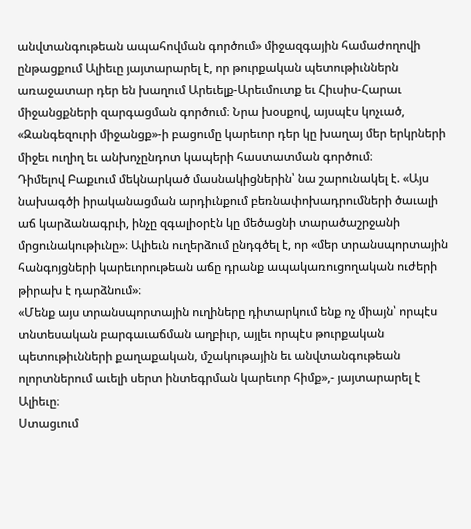անվտանգութեան ապահովման գործում» միջազգային համաժողովի ընթացքում Ալիեւը յայտարարել է, որ թուրքական պետութիւններն առաջատար դեր են խաղում Արեւելք-Արեւմուտք եւ Հիւսիս-Հարաւ միջանցքների զարգացման գործում։ Նրա խօսքով, այսպէս կոչւած, «Զանգեզուրի միջանցք»-ի բացումը կարեւոր դեր կը խաղայ մեր երկրների միջեւ ուղիղ եւ անխոչընդոտ կապերի հաստատման գործում։
Դիմելով Բաքւում մեկնարկած մասնակիցներին՝ նա շարունակել է. «Այս նախագծի իրականացման արդիւնքում բեռնափոխադրումների ծաւալի աճ կարձանագրւի, ինչը զգալիօրէն կը մեծացնի տարածաշրջանի մրցունակութիւնը»։ Ալիեւն ուղերձում ընդգծել է, որ «մեր տրանսպորտային հանգոյցների կարեւորութեան աճը դրանք ապակառուցողական ուժերի թիրախ է դարձնում»։
«Մենք այս տրանսպորտային ուղիները դիտարկում ենք ոչ միայն՝ որպէս տնտեսական բարգաւաճման աղբիւր, այլեւ որպէս թուրքական պետութիւնների քաղաքական, մշակութային եւ անվտանգութեան ոլորտներում աւելի սերտ ինտեգրման կարեւոր հիմք»,- յայտարարել է Ալիեւը։
Ստացւում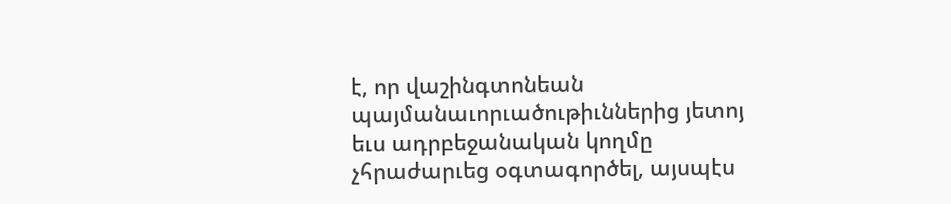է, որ վաշինգտոնեան պայմանաւորւածութիւններից յետոյ եւս ադրբեջանական կողմը չհրաժարւեց օգտագործել, այսպէս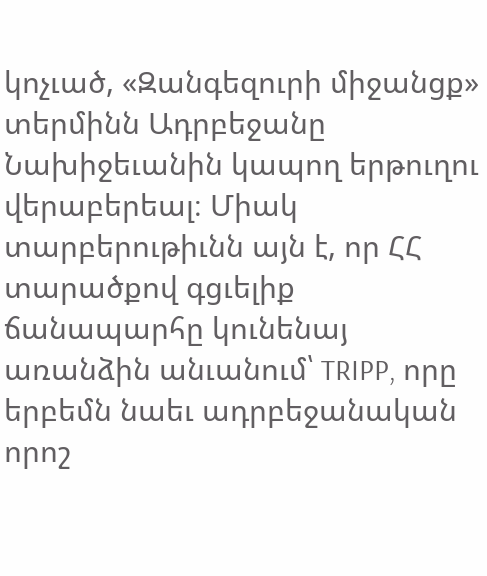կոչւած, «Զանգեզուրի միջանցք» տերմինն Ադրբեջանը Նախիջեւանին կապող երթուղու վերաբերեալ։ Միակ տարբերութիւնն այն է, որ ՀՀ տարածքով գցւելիք ճանապարհը կունենայ առանձին անւանում՝ TRIPP, որը երբեմն նաեւ ադրբեջանական որոշ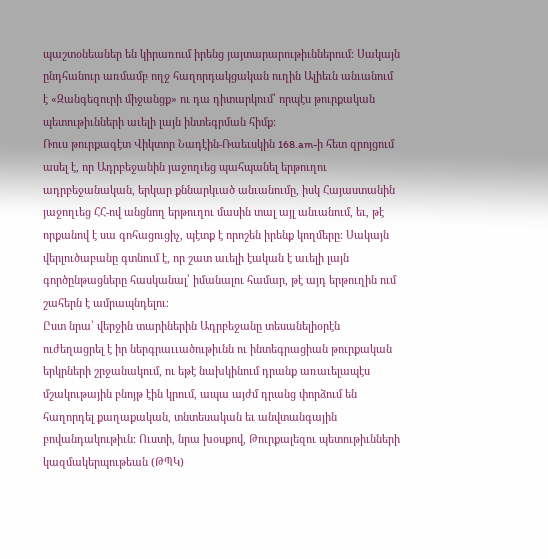պաշտօնեաներ են կիրառում իրենց յայտարարութիւններում։ Սակայն ընդհանուր առմամբ ողջ հաղորդակցական ուղին Ալիեւն անւանում է «Զանգեզուրի միջանցք» ու դա դիտարկում՝ որպէս թուրքական պետութիւնների աւելի լայն ինտեգրման հիմք։
Ռուս թուրքագէտ Վիկտոր Նադէին-Ռաեւսկին 168.am-ի հետ զրոյցում ասել է, որ Ադրբեջանին յաջողւեց պահպանել երթուղու ադրբեջանական, երկար քննարկւած անւանումը, իսկ Հայաստանին յաջողւեց ՀՀ-ով անցնող երթուղու մասին տալ այլ անւանում, եւ, թէ որքանով է սա գոհացուցիչ, պէտք է որոշեն իրենք կողմերը։ Սակայն վերլուծաբանը գտնում է, որ շատ աւելի էական է աւելի լայն գործընթացները հասկանալ՝ իմանալու համար, թէ այդ երթուղին ում շահերն է ամրապնդելու։
Ըստ նրա՝ վերջին տարիներին Ադրբեջանը տեսանելիօրէն ուժեղացրել է իր ներգրաււածութիւնն ու ինտեգրացիան թուրքական երկրների շրջանակում, ու եթէ նախկինում դրանք առաւելապէս մշակութային բնոյթ էին կրում, ապա այժմ դրանց փորձում են հաղորդել քաղաքական, տնտեսական եւ անվտանգային բովանդակութիւն։ Ուստի, նրա խօսքով, Թուրքալեզու պետութիւնների կազմակերպութեան (ԹՊԿ)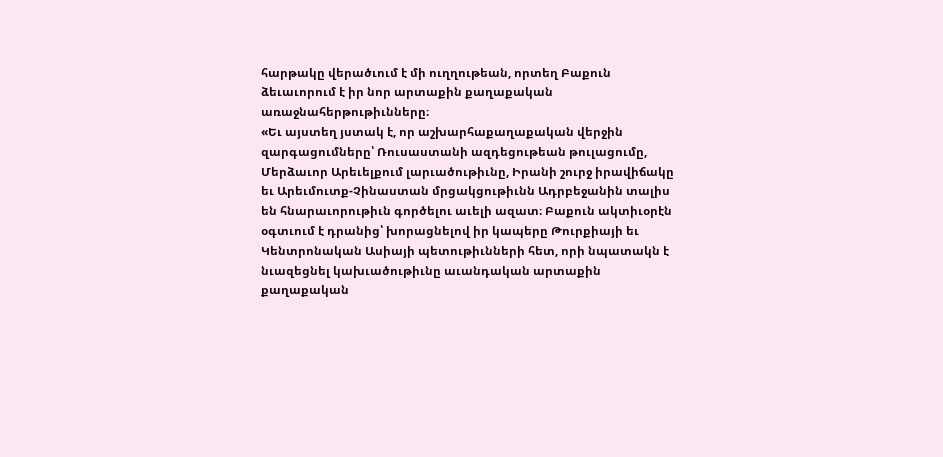հարթակը վերածւում է մի ուղղութեան, որտեղ Բաքուն ձեւաւորում է իր նոր արտաքին քաղաքական առաջնահերթութիւնները։
«Եւ այստեղ յստակ է, որ աշխարհաքաղաքական վերջին զարգացումները՝ Ռուսաստանի ազդեցութեան թուլացումը, Մերձաւոր Արեւելքում լարւածութիւնը, Իրանի շուրջ իրավիճակը եւ Արեւմուտք-Չինաստան մրցակցութիւնն Ադրբեջանին տալիս են հնարաւորութիւն գործելու աւելի ազատ։ Բաքուն ակտիւօրէն օգտւում է դրանից՝ խորացնելով իր կապերը Թուրքիայի եւ Կենտրոնական Ասիայի պետութիւնների հետ, որի նպատակն է նւազեցնել կախւածութիւնը աւանդական արտաքին քաղաքական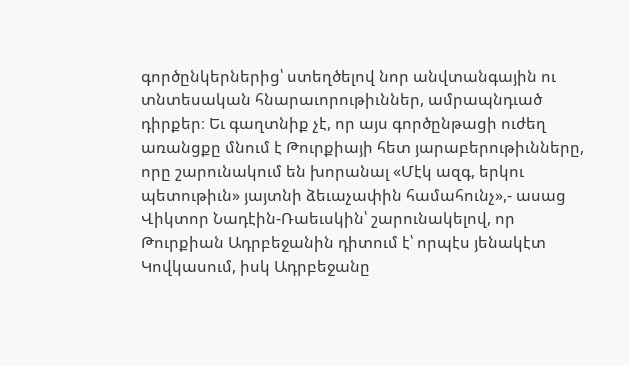գործընկերներից՝ ստեղծելով նոր անվտանգային ու տնտեսական հնարաւորութիւններ, ամրապնդւած դիրքեր։ Եւ գաղտնիք չէ, որ այս գործընթացի ուժեղ առանցքը մնում է Թուրքիայի հետ յարաբերութիւնները, որը շարունակում են խորանալ «Մէկ ազգ, երկու պետութիւն» յայտնի ձեւաչափին համահունչ»,- ասաց Վիկտոր Նադէին-Ռաեւսկին՝ շարունակելով, որ Թուրքիան Ադրբեջանին դիտում է՝ որպէս յենակէտ Կովկասում, իսկ Ադրբեջանը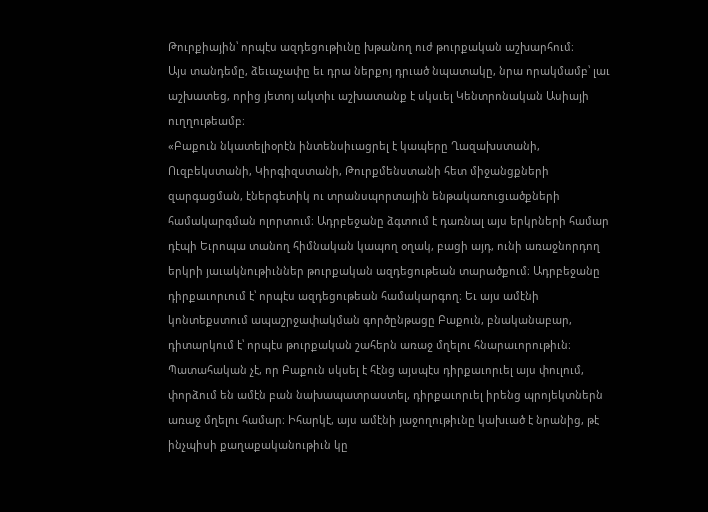Թուրքիային՝ որպէս ազդեցութիւնը խթանող ուժ թուրքական աշխարհում։
Այս տանդեմը, ձեւաչափը եւ դրա ներքոյ դրւած նպատակը, նրա որակմամբ՝ լաւ աշխատեց, որից յետոյ ակտիւ աշխատանք է սկսւել Կենտրոնական Ասիայի ուղղութեամբ։
«Բաքուն նկատելիօրէն ինտենսիւացրել է կապերը Ղազախստանի, Ուզբեկստանի, Կիրգիզստանի, Թուրքմենստանի հետ միջանցքների զարգացման, էներգետիկ ու տրանսպորտային ենթակառուցւածքների համակարգման ոլորտում։ Ադրբեջանը ձգտում է դառնալ այս երկրների համար դէպի Եւրոպա տանող հիմնական կապող օղակ, բացի այդ, ունի առաջնորդող երկրի յաւակնութիւններ թուրքական ազդեցութեան տարածքում։ Ադրբեջանը դիրքաւորւում է՝ որպէս ազդեցութեան համակարգող։ Եւ այս ամէնի կոնտեքստում ապաշրջափակման գործընթացը Բաքուն, բնականաբար, դիտարկում է՝ որպէս թուրքական շահերն առաջ մղելու հնարաւորութիւն։
Պատահական չէ, որ Բաքուն սկսել է հէնց այսպէս դիրքաւորւել այս փուլում, փորձում են ամէն բան նախապատրաստել, դիրքաւորւել իրենց պրոյեկտներն առաջ մղելու համար։ Իհարկէ, այս ամէնի յաջողութիւնը կախւած է նրանից, թէ ինչպիսի քաղաքականութիւն կը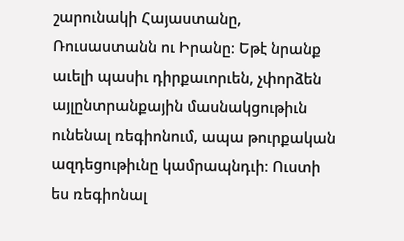շարունակի Հայաստանը, Ռուսաստանն ու Իրանը։ Եթէ նրանք աւելի պասիւ դիրքաւորւեն, չփորձեն այլընտրանքային մասնակցութիւն ունենալ ռեգիոնում, ապա թուրքական ազդեցութիւնը կամրապնդւի։ Ուստի ես ռեգիոնալ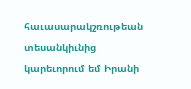հաւասարակշռութեան տեսանկիւնից կարեւորում եմ Իրանի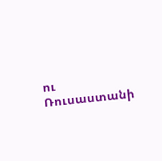ու Ռուսաստանի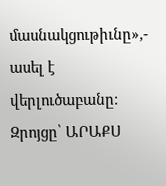մասնակցութիւնը»,- ասել է վերլուծաբանը։
Զրոյցը՝ ԱՐԱՔՍ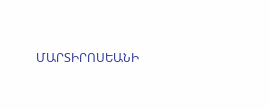ՄԱՐՏԻՐՈՍԵԱՆԻ